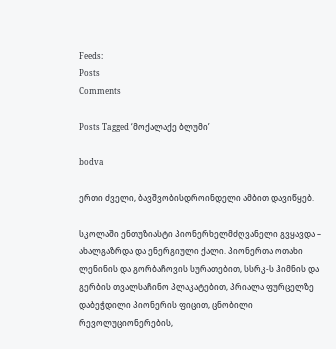Feeds:
Posts
Comments

Posts Tagged ‘მოქალაქე ბლუმი’

bodva

ერთი ძველი, ბავშვობისდროინდელი ამბით დავიწყებ.

სკოლაში ენთუზიასტი პიონერხელმძღვანელი გვყავდა – ახალგაზრდა და ენერგიული ქალი. პიონერთა ოთახი ლენინის და გორბაჩოვის სურათებით, სსრკ-ს ჰიმნის და გერბის თვალსაჩინო პლაკატებით, პრიალა ფურცელზე დაბეჭდილი პიონერის ფიცით, ცნობილი რევოლუციონერების,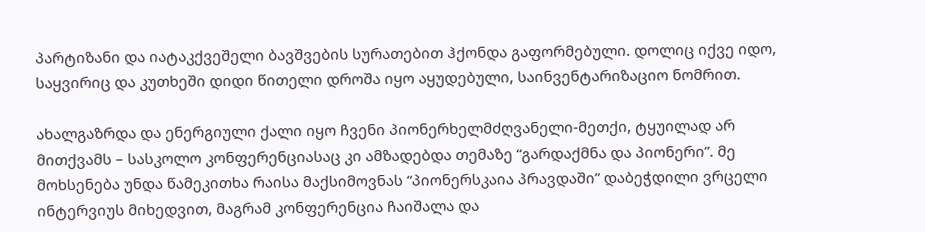პარტიზანი და იატაკქვეშელი ბავშვების სურათებით ჰქონდა გაფორმებული. დოლიც იქვე იდო, საყვირიც და კუთხეში დიდი წითელი დროშა იყო აყუდებული, საინვენტარიზაციო ნომრით.

ახალგაზრდა და ენერგიული ქალი იყო ჩვენი პიონერხელმძღვანელი-მეთქი, ტყუილად არ მითქვამს – სასკოლო კონფერენციასაც კი ამზადებდა თემაზე “გარდაქმნა და პიონერი”. მე მოხსენება უნდა წამეკითხა რაისა მაქსიმოვნას “პიონერსკაია პრავდაში” დაბეჭდილი ვრცელი ინტერვიუს მიხედვით, მაგრამ კონფერენცია ჩაიშალა და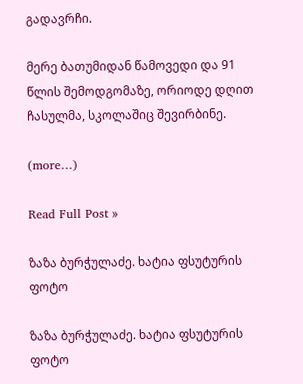გადავრჩი.

მერე ბათუმიდან წამოვედი და 91 წლის შემოდგომაზე, ორიოდე დღით ჩასულმა, სკოლაშიც შევირბინე.

(more…)

Read Full Post »

ზაზა ბურჭულაძე. ხატია ფსუტურის ფოტო

ზაზა ბურჭულაძე. ხატია ფსუტურის ფოტო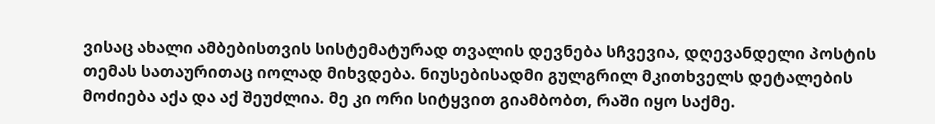ვისაც ახალი ამბებისთვის სისტემატურად თვალის დევნება სჩვევია, დღევანდელი პოსტის თემას სათაურითაც იოლად მიხვდება. ნიუსებისადმი გულგრილ მკითხველს დეტალების მოძიება აქა და აქ შეუძლია. მე კი ორი სიტყვით გიამბობთ, რაში იყო საქმე.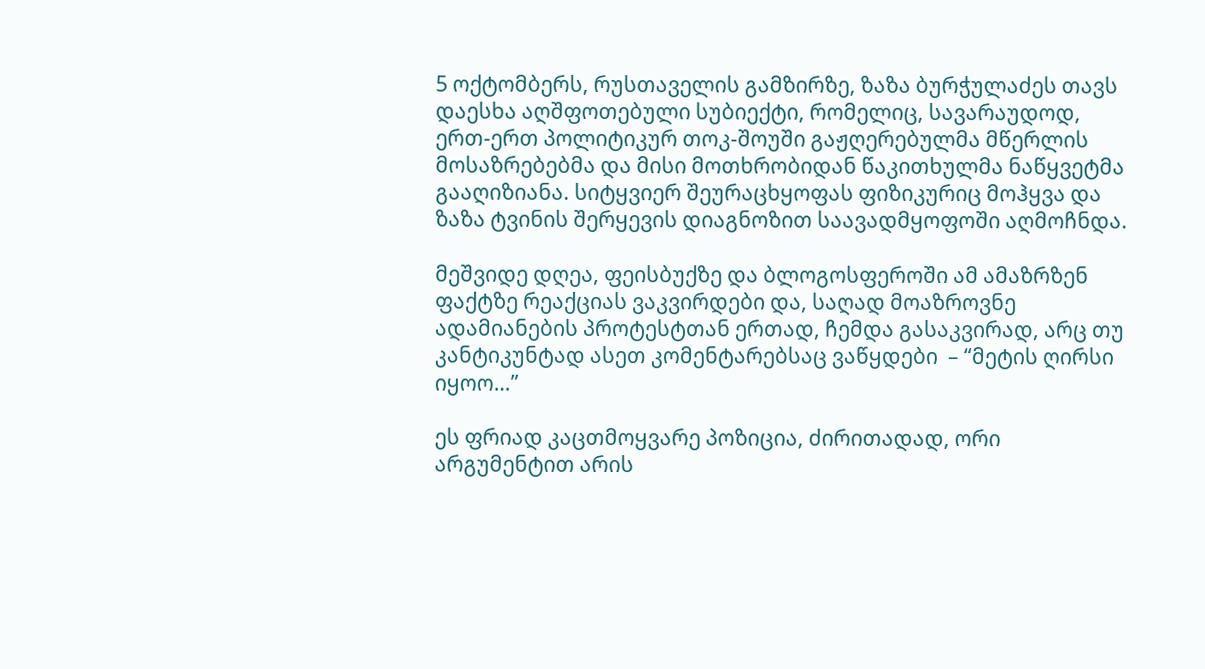5 ოქტომბერს, რუსთაველის გამზირზე, ზაზა ბურჭულაძეს თავს დაესხა აღშფოთებული სუბიექტი, რომელიც, სავარაუდოდ, ერთ-ერთ პოლიტიკურ თოკ-შოუში გაჟღერებულმა მწერლის მოსაზრებებმა და მისი მოთხრობიდან წაკითხულმა ნაწყვეტმა გააღიზიანა. სიტყვიერ შეურაცხყოფას ფიზიკურიც მოჰყვა და ზაზა ტვინის შერყევის დიაგნოზით საავადმყოფოში აღმოჩნდა.

მეშვიდე დღეა, ფეისბუქზე და ბლოგოსფეროში ამ ამაზრზენ ფაქტზე რეაქციას ვაკვირდები და, საღად მოაზროვნე ადამიანების პროტესტთან ერთად, ჩემდა გასაკვირად, არც თუ კანტიკუნტად ასეთ კომენტარებსაც ვაწყდები  – “მეტის ღირსი იყოო…”

ეს ფრიად კაცთმოყვარე პოზიცია, ძირითადად, ორი არგუმენტით არის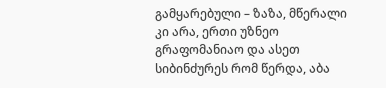გამყარებული – ზაზა, მწერალი კი არა, ერთი უზნეო გრაფომანიაო და ასეთ სიბინძურეს რომ წერდა, აბა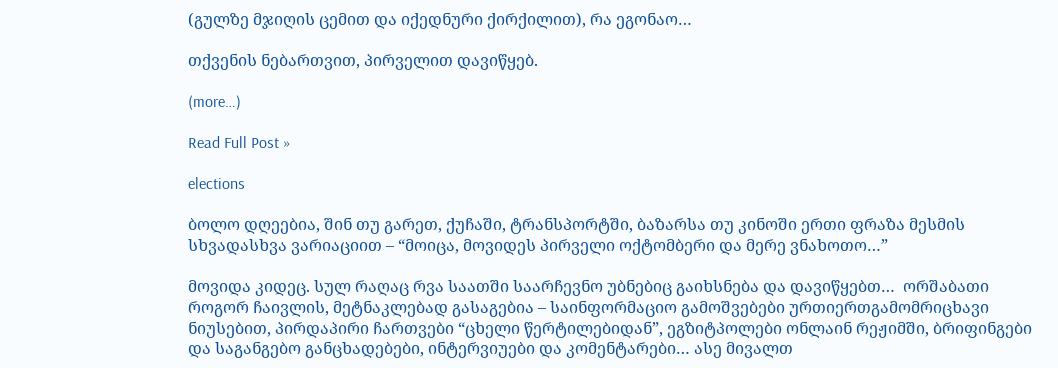(გულზე მჯიღის ცემით და იქედნური ქირქილით), რა ეგონაო…

თქვენის ნებართვით, პირველით დავიწყებ.

(more…)

Read Full Post »

elections

ბოლო დღეებია, შინ თუ გარეთ, ქუჩაში, ტრანსპორტში, ბაზარსა თუ კინოში ერთი ფრაზა მესმის სხვადასხვა ვარიაციით – “მოიცა, მოვიდეს პირველი ოქტომბერი და მერე ვნახოთო…”

მოვიდა კიდეც. სულ რაღაც რვა საათში საარჩევნო უბნებიც გაიხსნება და დავიწყებთ…  ორშაბათი როგორ ჩაივლის, მეტნაკლებად გასაგებია – საინფორმაციო გამოშვებები ურთიერთგამომრიცხავი ნიუსებით, პირდაპირი ჩართვები “ცხელი წერტილებიდან”, ეგზიტპოლები ონლაინ რეჟიმში, ბრიფინგები და საგანგებო განცხადებები, ინტერვიუები და კომენტარები… ასე მივალთ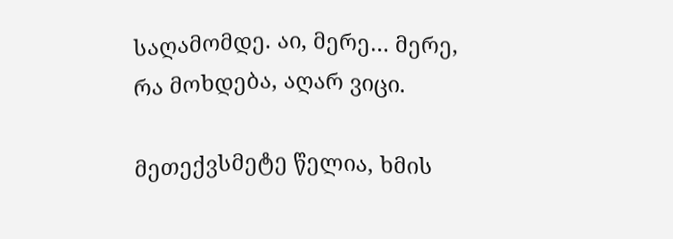საღამომდე. აი, მერე… მერე, რა მოხდება, აღარ ვიცი.

მეთექვსმეტე წელია, ხმის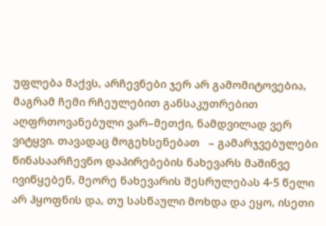უფლება მაქვს, არჩევნები ჯერ არ გამომიტოვებია, მაგრამ ჩემი რჩეულებით განსაკუთრებით აღფრთოვანებული ვარ–მეთქი, ნამდვილად ვერ ვიტყვი. თავადაც მოგეხსენებათ   – გამარჯვებულები წინასაარჩევნო დაპირებების ნახევარს მაშინვე ივიწყებენ, მეორე ნახევარის შესრულებას 4-5 წელი არ ჰყოფნის და, თუ სასწაული მოხდა და ეყო, ისეთი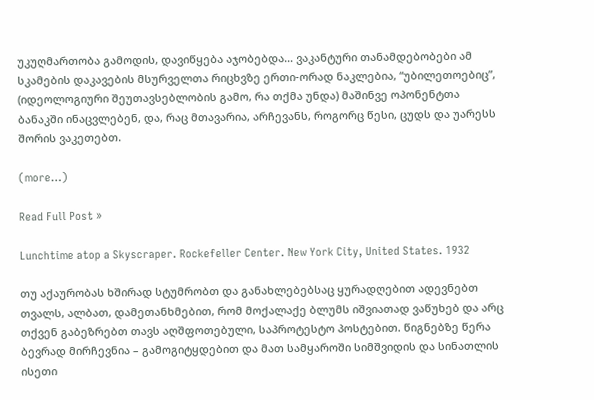უკუღმართობა გამოდის, დავიწყება აჯობებდა… ვაკანტური თანამდებობები ამ სკამების დაკავების მსურველთა რიცხვზე ერთი-ორად ნაკლებია, “უბილეთოებიც”, (იდეოლოგიური შეუთავსებლობის გამო, რა თქმა უნდა) მაშინვე ოპონენტთა ბანაკში ინაცვლებენ, და, რაც მთავარია, არჩევანს, როგორც წესი, ცუდს და უარესს შორის ვაკეთებთ.

(more…)

Read Full Post »

Lunchtime atop a Skyscraper. Rockefeller Center. New York City, United States. 1932

თუ აქაურობას ხშირად სტუმრობთ და განახლებებსაც ყურადღებით ადევნებთ თვალს, ალბათ, დამეთანხმებით, რომ მოქალაქე ბლუმს იშვიათად ვაწუხებ და არც თქვენ გაბეზრებთ თავს აღშფოთებული, საპროტესტო პოსტებით. წიგნებზე წერა ბევრად მირჩევნია – გამოგიტყდებით და მათ სამყაროში სიმშვიდის და სინათლის ისეთი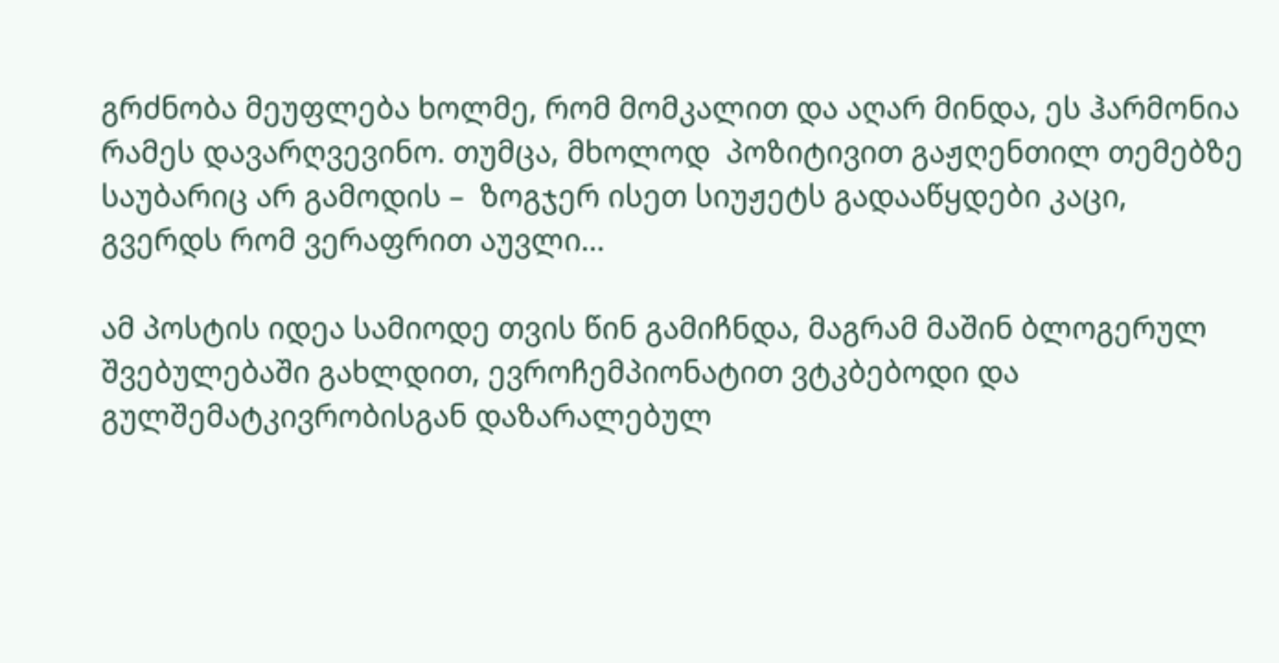გრძნობა მეუფლება ხოლმე, რომ მომკალით და აღარ მინდა, ეს ჰარმონია რამეს დავარღვევინო. თუმცა, მხოლოდ  პოზიტივით გაჟღენთილ თემებზე საუბარიც არ გამოდის –  ზოგჯერ ისეთ სიუჟეტს გადააწყდები კაცი, გვერდს რომ ვერაფრით აუვლი…

ამ პოსტის იდეა სამიოდე თვის წინ გამიჩნდა, მაგრამ მაშინ ბლოგერულ შვებულებაში გახლდით, ევროჩემპიონატით ვტკბებოდი და გულშემატკივრობისგან დაზარალებულ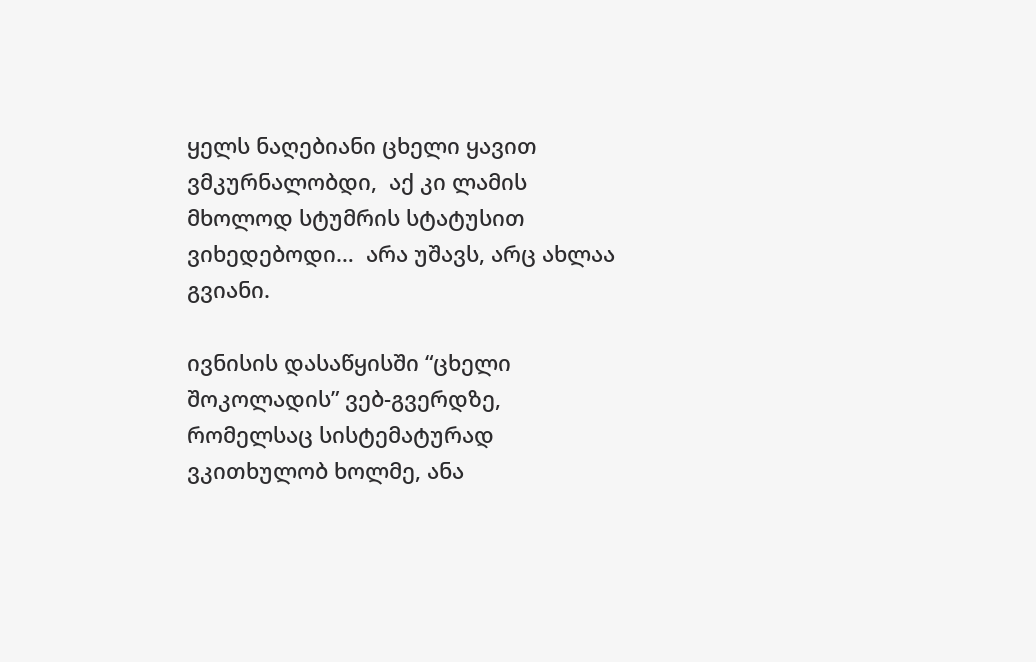ყელს ნაღებიანი ცხელი ყავით ვმკურნალობდი,  აქ კი ლამის მხოლოდ სტუმრის სტატუსით ვიხედებოდი…  არა უშავს, არც ახლაა გვიანი.

ივნისის დასაწყისში “ცხელი შოკოლადის” ვებ-გვერდზე, რომელსაც სისტემატურად ვკითხულობ ხოლმე, ანა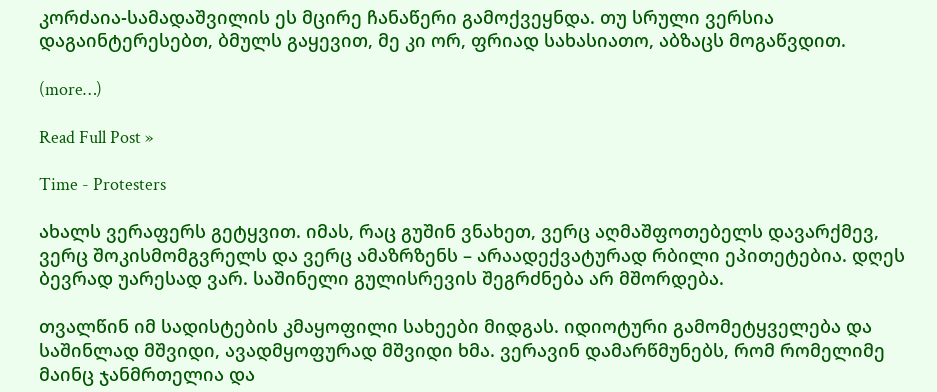კორძაია-სამადაშვილის ეს მცირე ჩანაწერი გამოქვეყნდა. თუ სრული ვერსია დაგაინტერესებთ, ბმულს გაყევით, მე კი ორ, ფრიად სახასიათო, აბზაცს მოგაწვდით.

(more…)

Read Full Post »

Time - Protesters

ახალს ვერაფერს გეტყვით. იმას, რაც გუშინ ვნახეთ, ვერც აღმაშფოთებელს დავარქმევ, ვერც შოკისმომგვრელს და ვერც ამაზრზენს – არაადექვატურად რბილი ეპითეტებია. დღეს ბევრად უარესად ვარ. საშინელი გულისრევის შეგრძნება არ მშორდება.

თვალწინ იმ სადისტების კმაყოფილი სახეები მიდგას. იდიოტური გამომეტყველება და საშინლად მშვიდი, ავადმყოფურად მშვიდი ხმა. ვერავინ დამარწმუნებს, რომ რომელიმე მაინც ჯანმრთელია და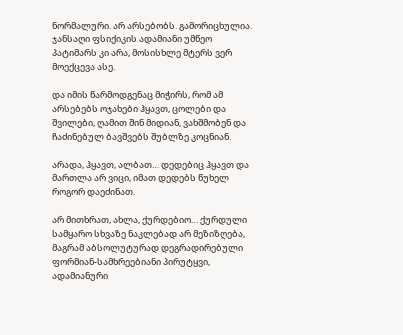ნორმალური. არ არსებობს. გამორიცხულია. ჯანსაღი ფსიქიკის ადამიანი უმწეო პატიმარს კი არა, მოსისხლე მტერს ვერ მოექცევა ასე.

და იმის წარმოდგენაც მიჭირს, რომ ამ არსებებს ოჯახები ჰყავთ, ცოლები და შვილები, ღამით შინ მიდიან, ვახშმობენ და ჩაძინებულ ბავშვებს შუბლზე კოცნიან.

არადა, ჰყავთ, ალბათ… დედებიც ჰყავთ და მართლა არ ვიცი, იმათ დედებს წუხელ როგორ დაეძინათ.

არ მითხრათ, ახლა, ქურდებიო… ქურდული სამყარო სხვაზე ნაკლებად არ მეზიზღება, მაგრამ აბსოლუტურად დეგრადირებული ფორმიან-სამხრეებიანი პირუტყვი, ადამიანური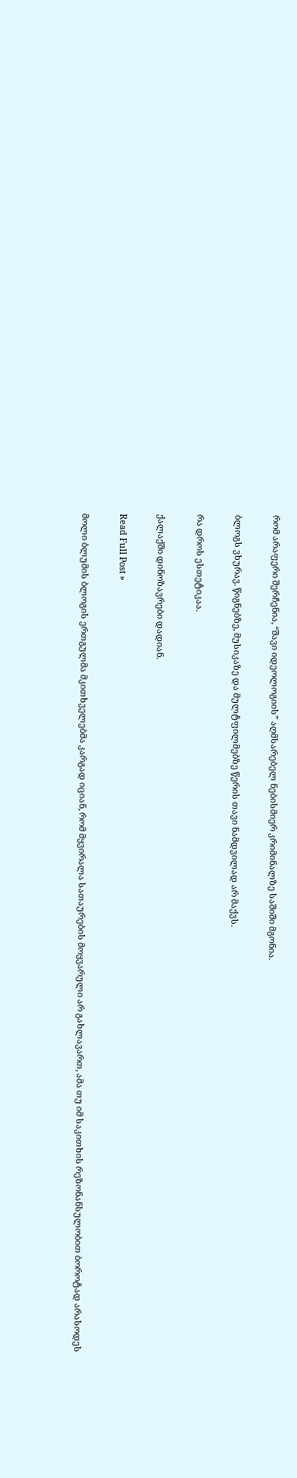რომ არაფერი შერჩენია, “შავი იდეოლოგიის” აღმსარებელ ნებისმიერ კრიმინალზე საშიში მგონია.

ბლოგს ვხურავ. წიგნებზე, მუსიკაზე და მულტფილმებზე წერის თავი ნამდვილად არ მაქვს.

რა დროს ესთეტიკაა.

ქალაქში დინოზავრები დადიან.

Read Full Post »

მოლი ბლუმის ბლოგის ერთგულმა მკითხველებმა კარგად იციან, რომ მყვირალა სათაურების მოყვარული არ გახლავართ, ამა თუ იმ საკითხის რეზონანსულობით ბოროტად არასოდეს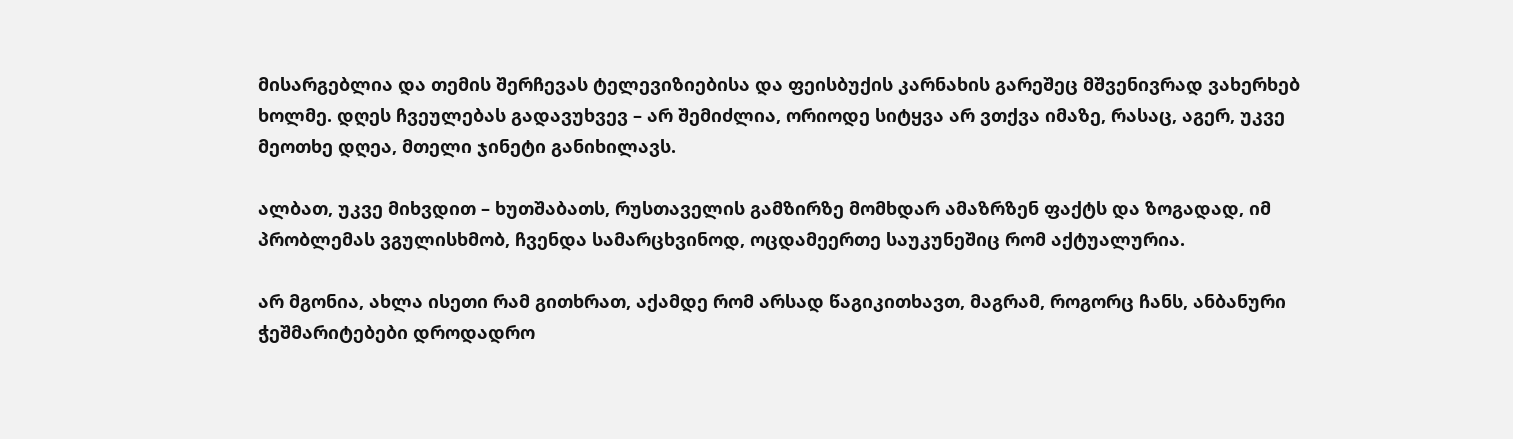მისარგებლია და თემის შერჩევას ტელევიზიებისა და ფეისბუქის კარნახის გარეშეც მშვენივრად ვახერხებ ხოლმე. დღეს ჩვეულებას გადავუხვევ – არ შემიძლია, ორიოდე სიტყვა არ ვთქვა იმაზე, რასაც, აგერ, უკვე მეოთხე დღეა, მთელი ჯინეტი განიხილავს.

ალბათ, უკვე მიხვდით – ხუთშაბათს, რუსთაველის გამზირზე მომხდარ ამაზრზენ ფაქტს და ზოგადად, იმ პრობლემას ვგულისხმობ, ჩვენდა სამარცხვინოდ, ოცდამეერთე საუკუნეშიც რომ აქტუალურია.

არ მგონია, ახლა ისეთი რამ გითხრათ, აქამდე რომ არსად წაგიკითხავთ, მაგრამ, როგორც ჩანს, ანბანური ჭეშმარიტებები დროდადრო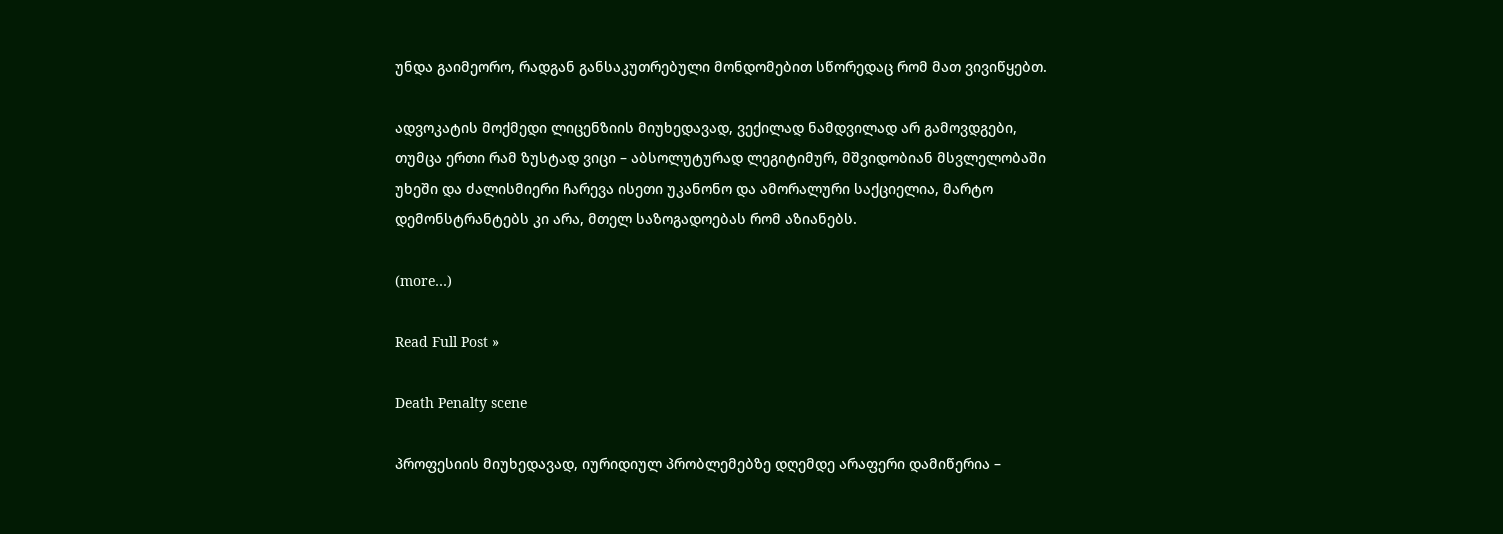უნდა გაიმეორო, რადგან განსაკუთრებული მონდომებით სწორედაც რომ მათ ვივიწყებთ.

ადვოკატის მოქმედი ლიცენზიის მიუხედავად, ვექილად ნამდვილად არ გამოვდგები, თუმცა ერთი რამ ზუსტად ვიცი – აბსოლუტურად ლეგიტიმურ, მშვიდობიან მსვლელობაში უხეში და ძალისმიერი ჩარევა ისეთი უკანონო და ამორალური საქციელია, მარტო დემონსტრანტებს კი არა, მთელ საზოგადოებას რომ აზიანებს.

(more…)

Read Full Post »

Death Penalty scene

პროფესიის მიუხედავად, იურიდიულ პრობლემებზე დღემდე არაფერი დამიწერია –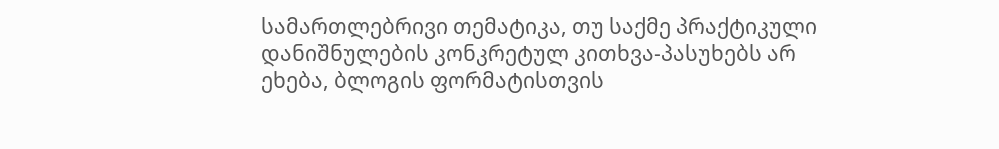სამართლებრივი თემატიკა, თუ საქმე პრაქტიკული დანიშნულების კონკრეტულ კითხვა-პასუხებს არ ეხება, ბლოგის ფორმატისთვის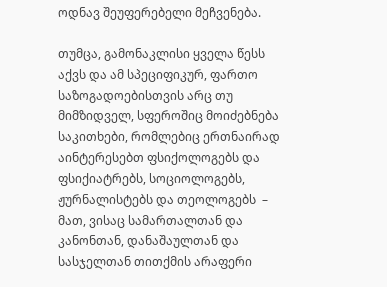ოდნავ შეუფერებელი მეჩვენება.

თუმცა, გამონაკლისი ყველა წესს აქვს და ამ სპეციფიკურ, ფართო საზოგადოებისთვის არც თუ მიმზიდველ, სფეროშიც მოიძებნება საკითხები, რომლებიც ერთნაირად აინტერესებთ ფსიქოლოგებს და ფსიქიატრებს, სოციოლოგებს, ჟურნალისტებს და თეოლოგებს  – მათ, ვისაც სამართალთან და კანონთან, დანაშაულთან და სასჯელთან თითქმის არაფერი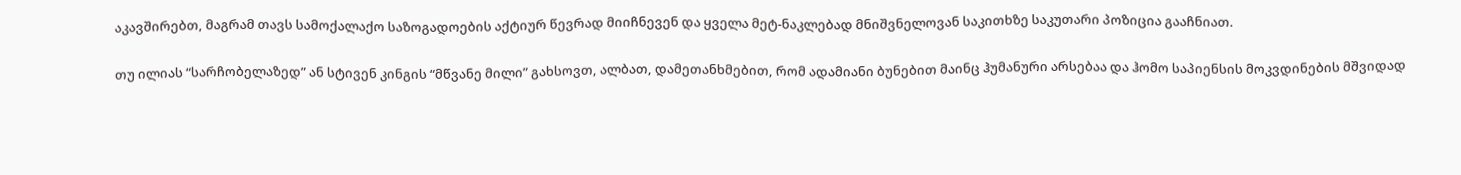აკავშირებთ, მაგრამ თავს სამოქალაქო საზოგადოების აქტიურ წევრად მიიჩნევენ და ყველა მეტ-ნაკლებად მნიშვნელოვან საკითხზე საკუთარი პოზიცია გააჩნიათ.

თუ ილიას “სარჩობელაზედ” ან სტივენ კინგის “მწვანე მილი” გახსოვთ, ალბათ, დამეთანხმებით, რომ ადამიანი ბუნებით მაინც ჰუმანური არსებაა და ჰომო საპიენსის მოკვდინების მშვიდად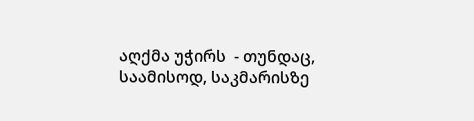აღქმა უჭირს  - თუნდაც, საამისოდ, საკმარისზე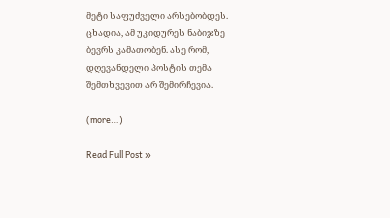მეტი საფუძველი არსებობდეს. ცხადია, ამ უკიდურეს ნაბიჯზე ბევრს კამათობენ. ასე რომ, დღევანდელი პოსტის თემა შემთხვევით არ შემირჩევია.

(more…)

Read Full Post »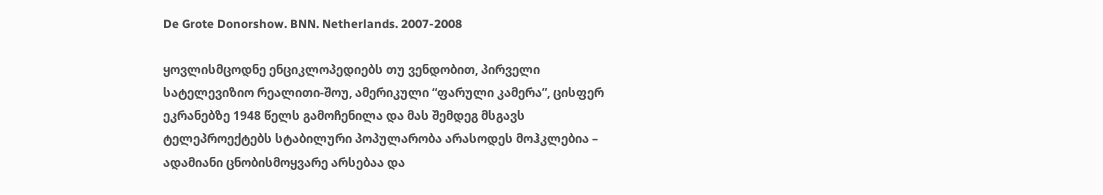De Grote Donorshow. BNN. Netherlands. 2007-2008

ყოვლისმცოდნე ენციკლოპედიებს თუ ვენდობით, პირველი სატელევიზიო რეალითი-შოუ, ამერიკული “ფარული კამერა”, ცისფერ ეკრანებზე 1948 წელს გამოჩენილა და მას შემდეგ მსგავს ტელეპროექტებს სტაბილური პოპულარობა არასოდეს მოჰკლებია – ადამიანი ცნობისმოყვარე არსებაა და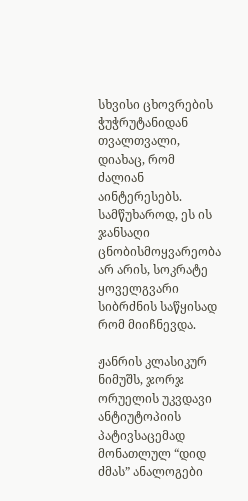სხვისი ცხოვრების ჭუჭრუტანიდან თვალთვალი, დიახაც, რომ ძალიან აინტერესებს. სამწუხაროდ, ეს ის ჯანსაღი ცნობისმოყვარეობა არ არის, სოკრატე ყოველგვარი სიბრძნის საწყისად რომ მიიჩნევდა.

ჟანრის კლასიკურ ნიმუშს, ჯორჯ ორუელის უკვდავი ანტიუტოპიის პატივსაცემად მონათლულ “დიდ ძმას” ანალოგები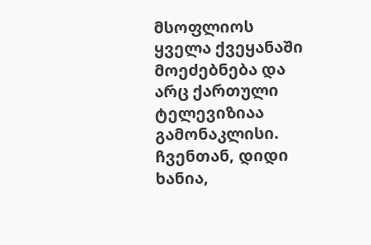მსოფლიოს ყველა ქვეყანაში მოეძებნება და არც ქართული ტელევიზიაა გამონაკლისი. ჩვენთან, დიდი ხანია,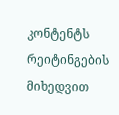კონტენტს რეიტინგების მიხედვით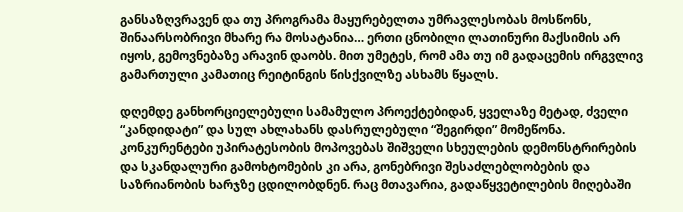განსაზღვრავენ და თუ პროგრამა მაყურებელთა უმრავლესობას მოსწონს, შინაარსობრივი მხარე რა მოსატანია… ერთი ცნობილი ლათინური მაქსიმის არ იყოს, გემოვნებაზე არავინ დაობს. მით უმეტეს, რომ ამა თუ იმ გადაცემის ირგვლივ გამართული კამათიც რეიტინგის წისქვილზე ასხამს წყალს.

დღემდე განხორციელებული სამამულო პროექტებიდან, ყველაზე მეტად, ძველი “კანდიდატი” და სულ ახლახანს დასრულებული “შეგირდი” მომეწონა. კონკურენტები უპირატესობის მოპოვებას შიშველი სხეულების დემონსტრირების და სკანდალური გამოხტომების კი არა, გონებრივი შესაძლებლობების და საზრიანობის ხარჯზე ცდილობდნენ. რაც მთავარია, გადაწყვეტილების მიღებაში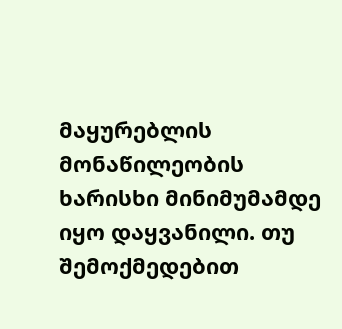მაყურებლის მონაწილეობის ხარისხი მინიმუმამდე იყო დაყვანილი. თუ შემოქმედებით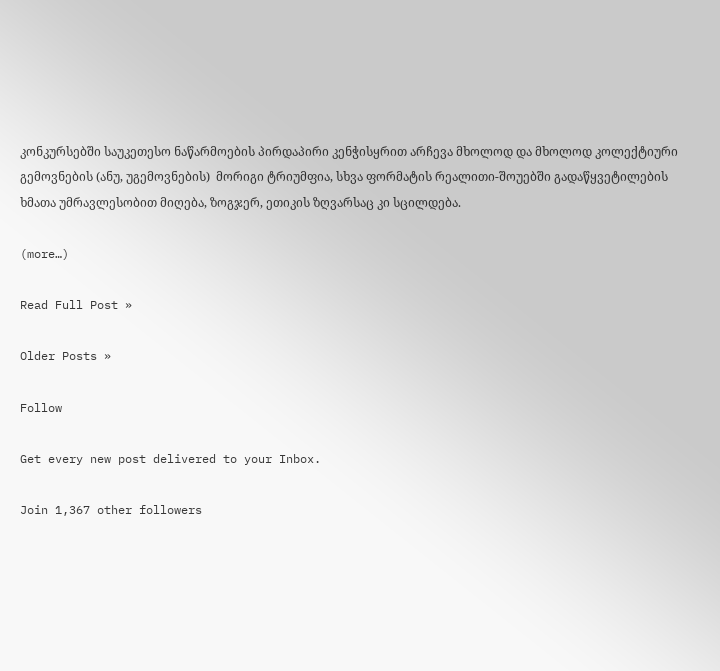კონკურსებში საუკეთესო ნაწარმოების პირდაპირი კენჭისყრით არჩევა მხოლოდ და მხოლოდ კოლექტიური გემოვნების (ანუ, უგემოვნების)  მორიგი ტრიუმფია, სხვა ფორმატის რეალითი-შოუებში გადაწყვეტილების ხმათა უმრავლესობით მიღება, ზოგჯერ, ეთიკის ზღვარსაც კი სცილდება.

(more…)

Read Full Post »

Older Posts »

Follow

Get every new post delivered to your Inbox.

Join 1,367 other followers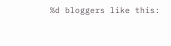%d bloggers like this: